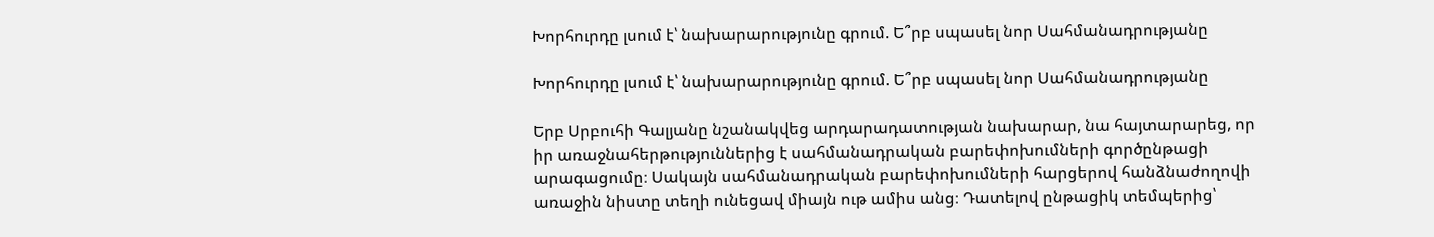Խորհուրդը լսում է՝ նախարարությունը գրում. Ե՞րբ սպասել նոր Սահմանադրությանը

Խորհուրդը լսում է՝ նախարարությունը գրում. Ե՞րբ սպասել նոր Սահմանադրությանը

Երբ Սրբուհի Գալյանը նշանակվեց արդարադատության նախարար, նա հայտարարեց, որ իր առաջնահերթություններից է սահմանադրական բարեփոխումների գործընթացի արագացումը։ Սակայն սահմանադրական բարեփոխումների հարցերով հանձնաժողովի առաջին նիստը տեղի ունեցավ միայն ութ ամիս անց։ Դատելով ընթացիկ տեմպերից՝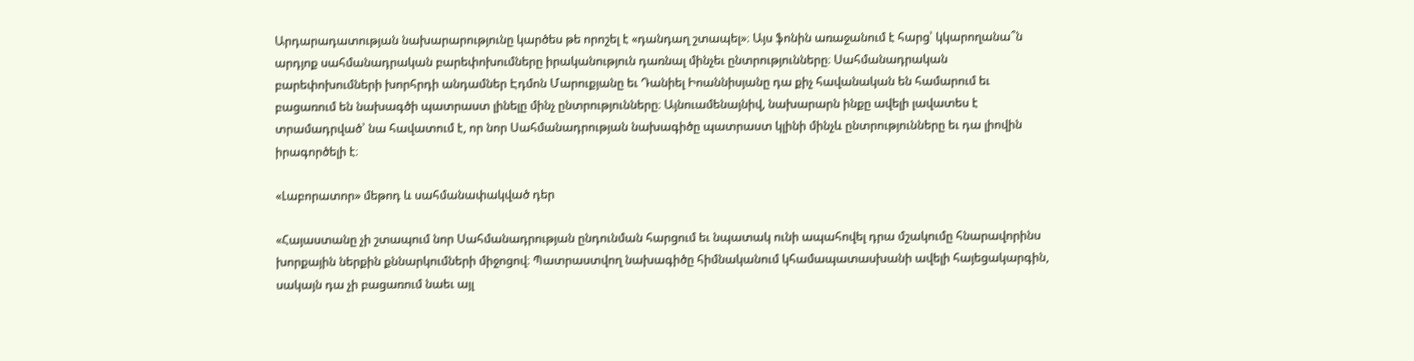Արդարադատության նախարարությունը կարծես թե որոշել է «դանդաղ շտապել»։ Այս ֆոնին առաջանում է հարց՝ կկարողանա՞ն արդյոք սահմանադրական բարեփոխումները իրականություն դառնալ մինչեւ ընտրությունները։ Սահմանադրական բարեփոխումների խորհրդի անդամներ Էդմոն Մարուքյանը եւ Դանիել Իոաննիսյանը դա քիչ հավանական են համարում եւ բացառում են նախագծի պատրաստ լինելը մինչ ընտրությունները։ Այնուամենայնիվ, նախարարն ինքը ավելի լավատես է տրամադրված՝ նա հավատում է, որ նոր Սահմանադրության նախագիծը պատրաստ կլինի մինչև ընտրությունները եւ դա լիովին իրագործելի է։

«Լաբորատոր» մեթոդ և սահմանափակված դեր

«Հայաստանը չի շտապում նոր Սահմանադրության ընդունման հարցում եւ նպատակ ունի ապահովել դրա մշակումը հնարավորինս խորքային ներքին քննարկումների միջոցով։ Պատրաստվող նախագիծը հիմնականում կհամապատասխանի ավելի հայեցակարգին, սակայն դա չի բացառում նաեւ այլ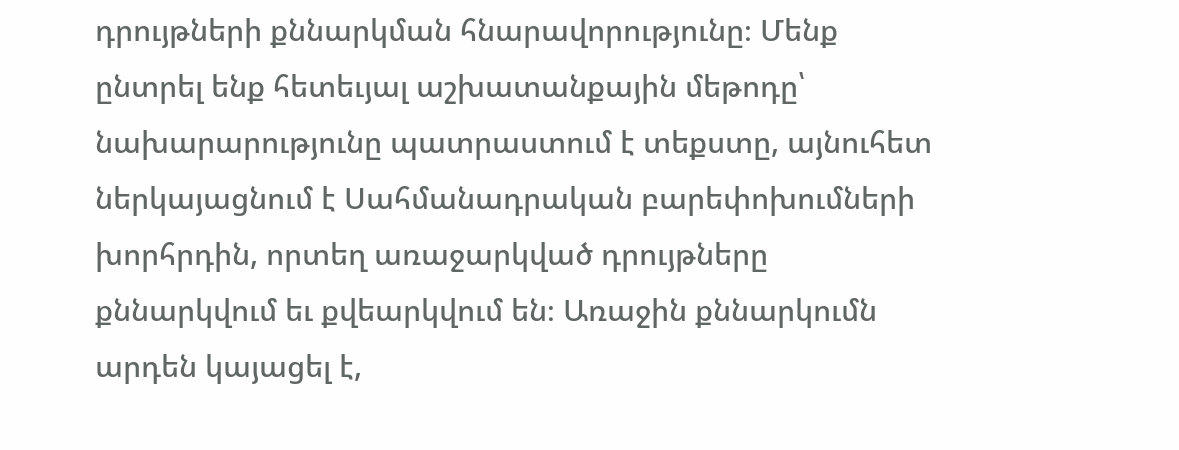դրույթների քննարկման հնարավորությունը։ Մենք ընտրել ենք հետեւյալ աշխատանքային մեթոդը՝ նախարարությունը պատրաստում է տեքստը, այնուհետ ներկայացնում է Սահմանադրական բարեփոխումների խորհրդին, որտեղ առաջարկված դրույթները քննարկվում եւ քվեարկվում են։ Առաջին քննարկումն արդեն կայացել է,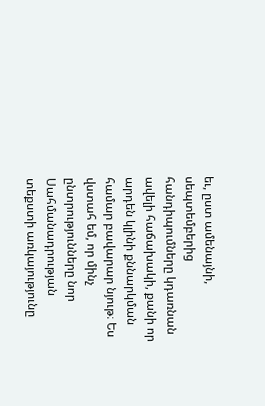եւ, ըստ ամենայնի, սեպտեմբերից հանդիպումները կդառնան ավելի հաճախակի, քանի որ արդեն կլինի քննարկման համար բավարար նյութ։ Ես վստահ եմ, որ մինչ ընտրությունները նոր Սահմանադրության տեքստի առկայությունը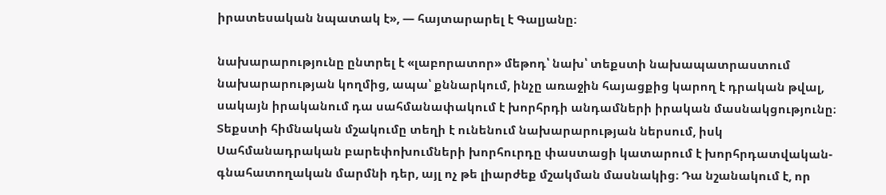իրատեսական նպատակ է», — հայտարարել է Գալյանը։

նախարարությունը ընտրել է «լաբորատոր» մեթոդ՝ նախ՝ տեքստի նախապատրաստում նախարարության կողմից, ապա՝ քննարկում, ինչը առաջին հայացքից կարող է դրական թվալ, սակայն իրականում դա սահմանափակում է խորհրդի անդամների իրական մասնակցությունը։ Տեքստի հիմնական մշակումը տեղի է ունենում նախարարության ներսում, իսկ Սահմանադրական բարեփոխումների խորհուրդը փաստացի կատարում է խորհրդատվական-գնահատողական մարմնի դեր, այլ ոչ թե լիարժեք մշակման մասնակից։ Դա նշանակում է, որ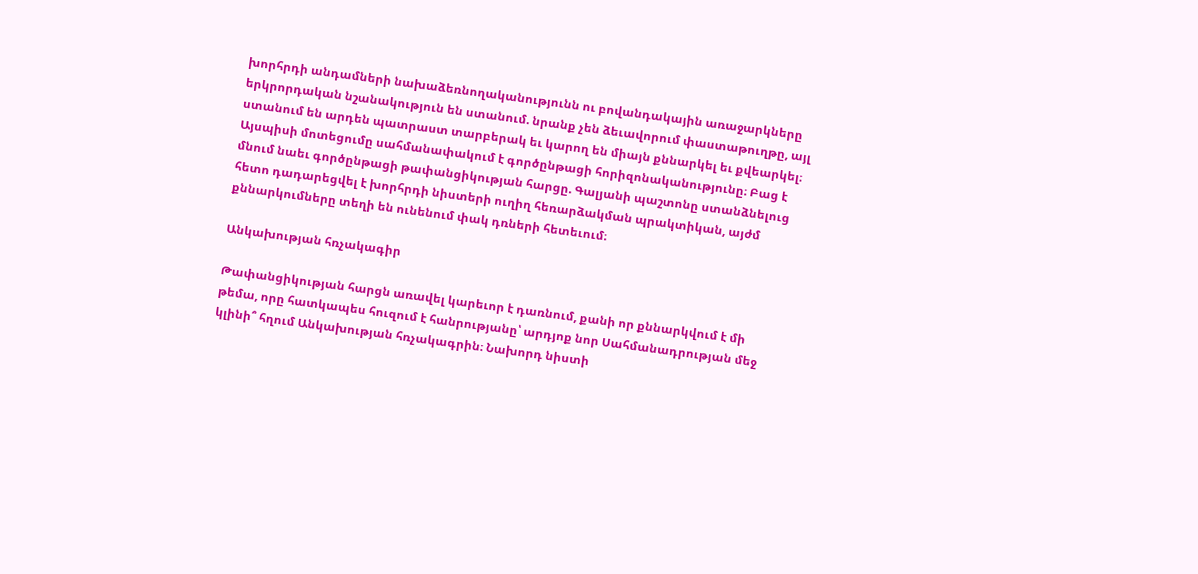խորհրդի անդամների նախաձեռնողականությունն ու բովանդակային առաջարկները երկրորդական նշանակություն են ստանում. նրանք չեն ձեւավորում փաստաթուղթը, այլ ստանում են արդեն պատրաստ տարբերակ եւ կարող են միայն քննարկել եւ քվեարկել։ Այսպիսի մոտեցումը սահմանափակում է գործընթացի հորիզոնականությունը։ Բաց է մնում նաեւ գործընթացի թափանցիկության հարցը. Գալյանի պաշտոնը ստանձնելուց հետո դադարեցվել է խորհրդի նիստերի ուղիղ հեռարձակման պրակտիկան, այժմ քննարկումները տեղի են ունենում փակ դռների հետեւում։

Անկախության հռչակագիր

Թափանցիկության հարցն առավել կարեւոր է դառնում, քանի որ քննարկվում է մի թեմա, որը հատկապես հուզում է հանրությանը՝ արդյոք նոր Սահմանադրության մեջ կլինի՞ հղում Անկախության հռչակագրին։ Նախորդ նիստի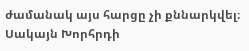ժամանակ այս հարցը չի քննարկվել։ Սակայն Խորհրդի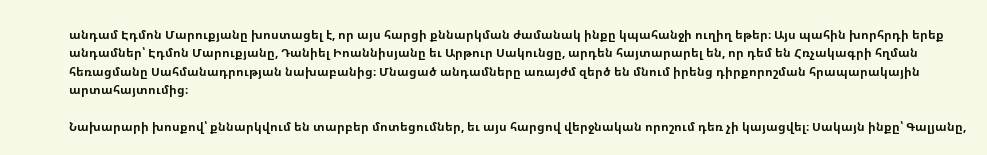անդամ Էդմոն Մարուքյանը խոստացել է, որ այս հարցի քննարկման ժամանակ ինքը կպահանջի ուղիղ եթեր։ Այս պահին խորհրդի երեք անդամներ՝ Էդմոն Մարուքյանը, Դանիել Իոաննիսյանը եւ Արթուր Սակունցը, արդեն հայտարարել են, որ դեմ են Հռչակագրի հղման հեռացմանը Սահմանադրության նախաբանից։ Մնացած անդամները առայժմ զերծ են մնում իրենց դիրքորոշման հրապարակային արտահայտումից։

Նախարարի խոսքով՝ քննարկվում են տարբեր մոտեցումներ, եւ այս հարցով վերջնական որոշում դեռ չի կայացվել։ Սակայն ինքը՝ Գալյանը,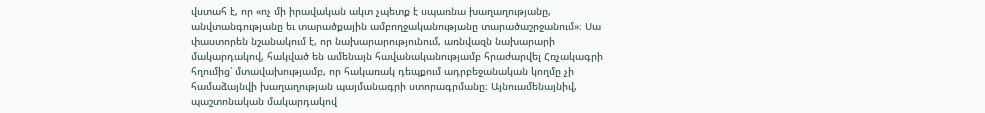վստահ է, որ «ոչ մի իրավական ակտ չպետք է սպառնա խաղաղությանը, անվտանգությանը եւ տարածքային ամբողջականությանը տարածաշրջանում»։ Սա փաստորեն նշանակում է, որ նախարարությունում, առնվազն նախարարի մակարդակով, հակված են ամենայն հավանականությամբ հրաժարվել Հռչակագրի հղումից՝ մտավախությամբ, որ հակառակ դեպքում ադրբեջանական կողմը չի համաձայնվի խաղաղության պայմանագրի ստորագրմանը։ Այնուամենայնիվ, պաշտոնական մակարդակով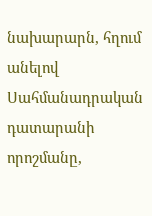նախարարն, հղում անելով Սահմանադրական դատարանի որոշմանը,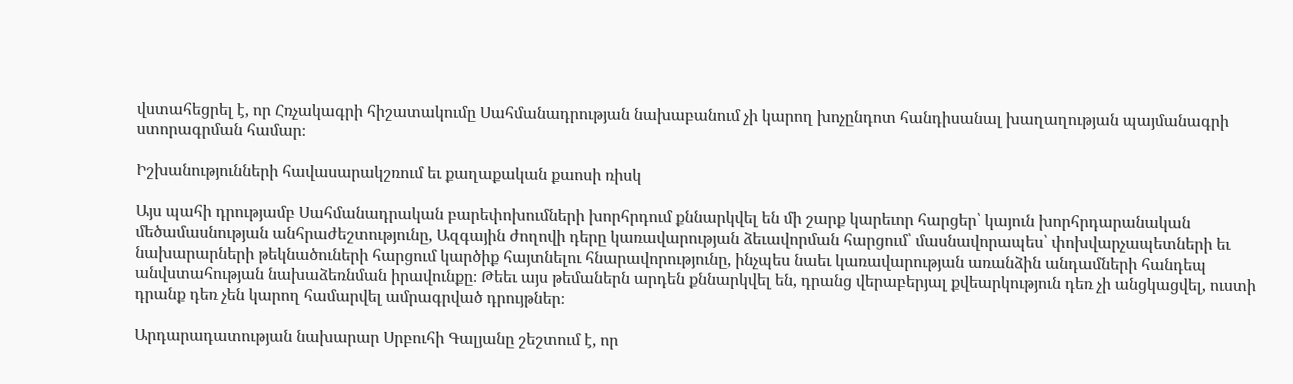վստահեցրել է, որ Հռչակագրի հիշատակումը Սահմանադրության նախաբանում չի կարող խոչընդոտ հանդիսանալ խաղաղության պայմանագրի ստորագրման համար։

Իշխանությունների հավասարակշռում եւ քաղաքական քաոսի ռիսկ

Այս պահի դրությամբ Սահմանադրական բարեփոխումների խորհրդում քննարկվել են մի շարք կարեւոր հարցեր՝ կայուն խորհրդարանական մեծամասնության անհրաժեշտությունը, Ազգային ժողովի դերը կառավարության ձեւավորման հարցում՝ մասնավորապես՝ փոխվարչապետների եւ նախարարների թեկնածուների հարցում կարծիք հայտնելու հնարավորությունը, ինչպես նաեւ կառավարության առանձին անդամների հանդեպ անվստահության նախաձեռնման իրավունքը։ Թեեւ այս թեմաներն արդեն քննարկվել են, դրանց վերաբերյալ քվեարկություն դեռ չի անցկացվել, ուստի դրանք դեռ չեն կարող համարվել ամրագրված դրույթներ։

Արդարադատության նախարար Սրբուհի Գալյանը շեշտում է, որ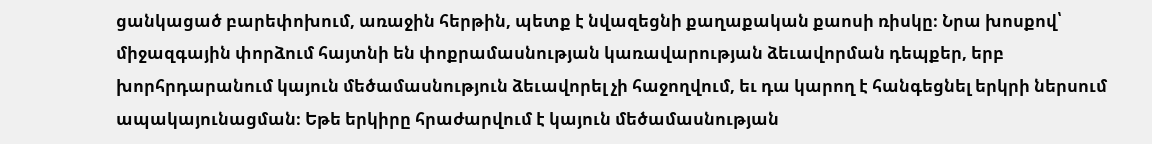ցանկացած բարեփոխում, առաջին հերթին, պետք է նվազեցնի քաղաքական քաոսի ռիսկը։ Նրա խոսքով՝ միջազգային փորձում հայտնի են փոքրամասնության կառավարության ձեւավորման դեպքեր, երբ խորհրդարանում կայուն մեծամասնություն ձեւավորել չի հաջողվում, եւ դա կարող է հանգեցնել երկրի ներսում  ապակայունացման։ Եթե երկիրը հրաժարվում է կայուն մեծամասնության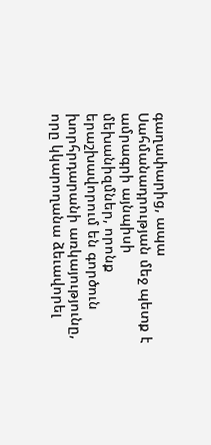գաղափարից, ապա Սահմանադրության մեջ պետք է ամրագրի այնպիսի մեխանիզմներ, որոնք երաշխավորում են գործուն խորհրդարանի առկայությունը, որը կկարողանա ձեւավորել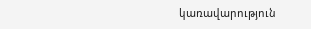կառավարություն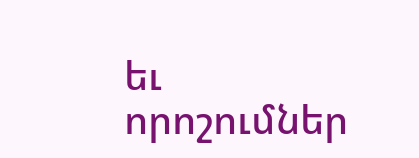եւ որոշումներ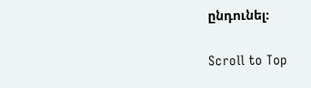ընդունել։

Scroll to Top